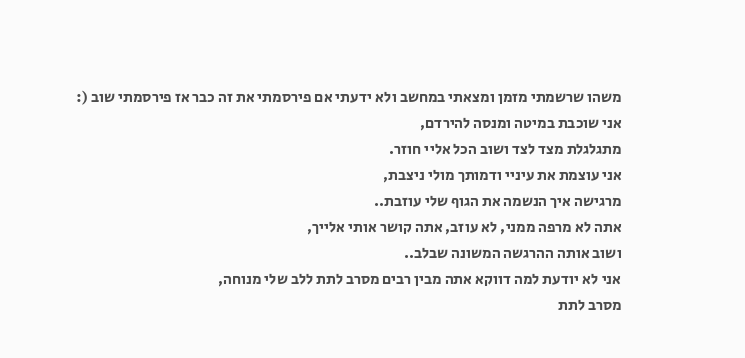משהו שרשמתי מזמן ומצאתי במחשב ולא ידעתי אם פירסמתי את זה כבר אז פירסמתי שוב (:
אני שוכבת במיטה ומנסה להירדם,
מתגלגלת מצד לצד ושוב הכל אליי חוזר.
אני עוצמת את עיניי ודמותך מולי ניצבת,
מרגישה איך הנשמה את הגוף שלי עוזבת..
אתה לא מרפה ממני, לא עוזב, אתה קושר אותי אלייך,
ושוב אותה ההרגשה המשונה שבלב..
אני לא יודעת למה דווקא אתה מבין רבים מסרב לתת ללב שלי מנוחה,
מסרב לתת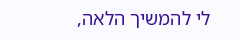לי להמשיך הלאה,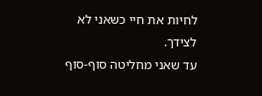לחיות את חיי כשאני לא לצידך.
עד שאני מחליטה סוף-סוף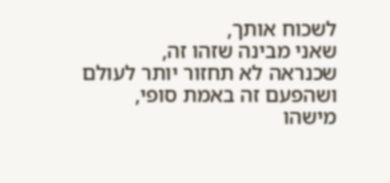לשכוח אותך,
שאני מבינה שזהו זה,
שכנראה לא תחזור יותר לעולם
ושהפעם זה באמת סופי,
מישהו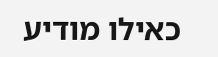כאילו מודיע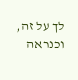לך על זה,
וכנראה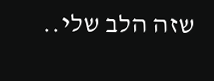שזה הלב שלי..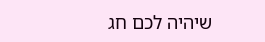שיהיה לכם חג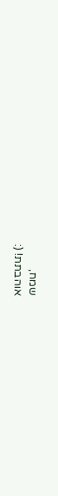שמח,
אוהבתת! (: